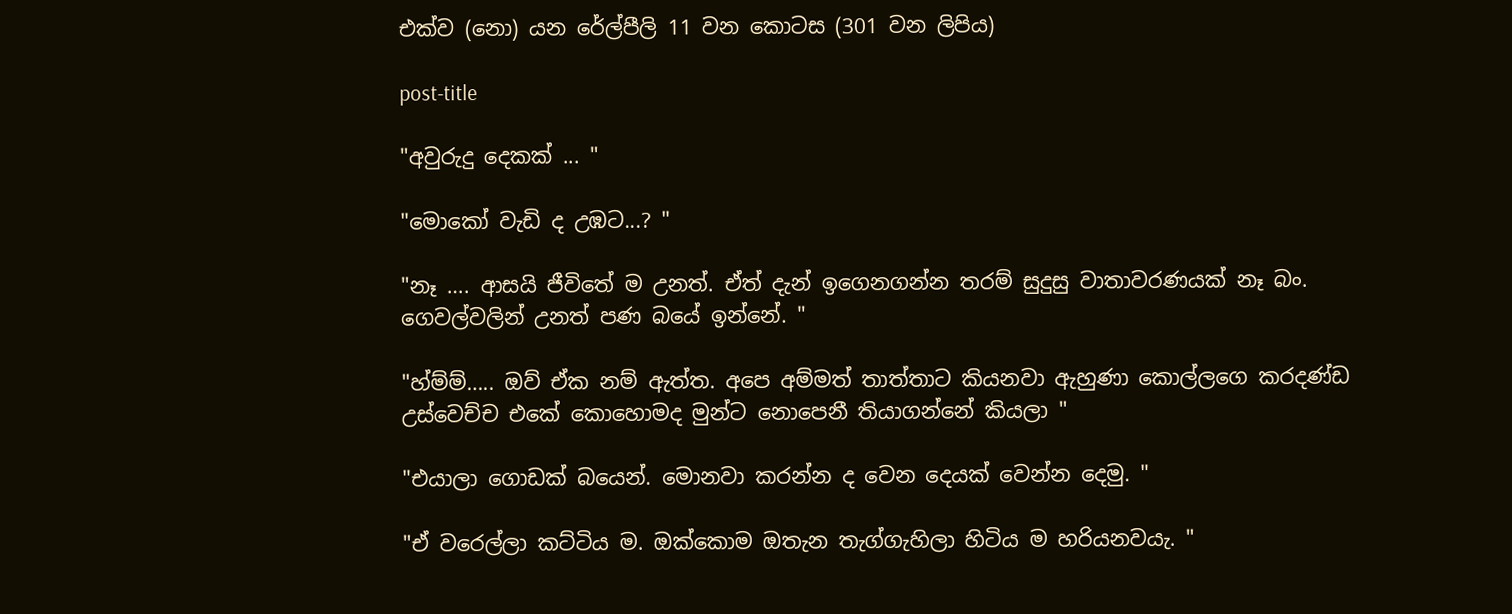එක්ව (නො) යන රේල්පීලි 11 වන කොටස (301 වන ලිපිය)

post-title

"අවුරුදු දෙකක් ... "

"මොකෝ වැඩි ද උඹට...? "

"නෑ …. ආසයි ජීවිතේ ම උනත්. ඒත් දැන් ඉගෙනගන්න තරම් සුදුසු වාතාවරණයක් නෑ බං. ගෙවල්වලින් උනත් පණ බයේ ඉන්නේ. "

"හ්ම්ම්….. ඔව් ඒක නම් ඇත්ත. අපෙ අම්මත් තාත්තාට කියනවා ඇහුණා කොල්ලගෙ කරදණ්ඩ උස්වෙච්ච එකේ කොහොමද මුන්ට නොපෙනී තියාගන්නේ කියලා "

"එයාලා ගොඩක් බයෙන්. මොනවා කරන්න ද වෙන දෙයක් වෙන්න දෙමු. "

"ඒ වරෙල්ලා කට්ටිය ම. ඔක්කොම ඔතැන තැග්ගැහිලා හිටිය ම හරියනවයැ. "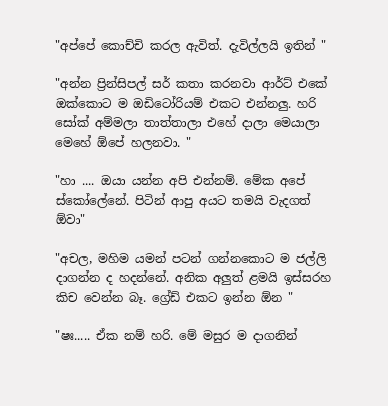"අප්පේ කොච්චි කරල ඇවිත්. දැවිල්ලයි ඉතින් "

"අන්න ප්‍රින්සිපල් සර් කතා කරනවා ආර්ට් එකේ ඔක්කොට ම ඔඩිටෝරියම් එකට එන්නලු. හරි සෝක් අම්මලා තාත්තාලා එහේ දාලා මෙයාලා මෙහේ ඕපේ හලනවා. "

"හා .... ඔයා යන්න අපි එන්නම්. මේක අපේ ස්කෝලේනේ. පිටින් ආපු අයට තමයි වැදගත් ඕවා"

"අචල, මහිම යමන් පටන් ගන්නකොට ම ජල්ලි දාගන්න ද හදන්නේ. අනික අලුත් ළමයි ඉස්සරහ කිච වෙන්න බෑ. ග්‍රේඩ් එකට ඉන්න ඕන "

"ෂඃ..... ඒක නම් හරි. මේ මසුර ම දාගනින්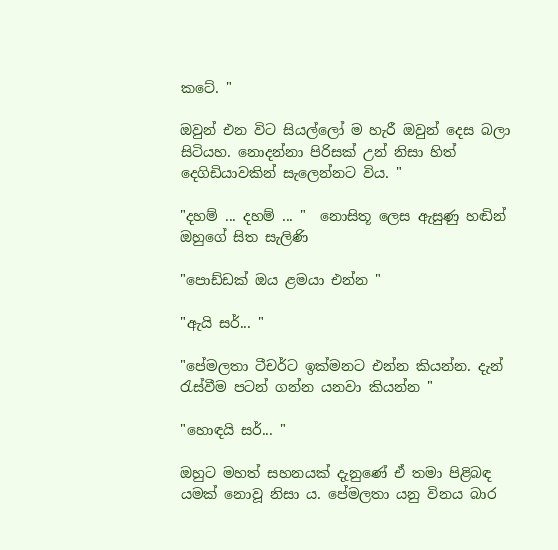කටේ. "

ඔවුන් එන විට සියල්ලෝ ම හැරී ඔවුන් දෙස බලා සිටියහ. නොදන්නා පිරිසක් උන් නිසා හිත් දෙගිඩියාවකින් සැලෙන්නට විය. "

"දහම් ... දහම් ... "  නොසිතූ ලෙස ඇසුණු හඬින් ඔහුගේ සිත සැලිණි

"පොඩ්ඩක් ඔය ළමයා එන්න "

"ඇයි සර්... "

"පේමලතා ටීචර්ට ඉක්මනට එන්න කියන්න. දැන් රැස්වීම පටන් ගන්න යනවා කියන්න "

"හොඳයි සර්... "

ඔහුට මහත් සහනයක් දැනුණේ ඒ තමා පිළිබඳ යමක් නොවූ නිසා ය. පේමලතා යනු විනය බාර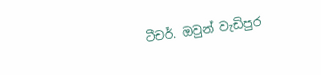ටීචර්. ඔවුන් වැඩිපුර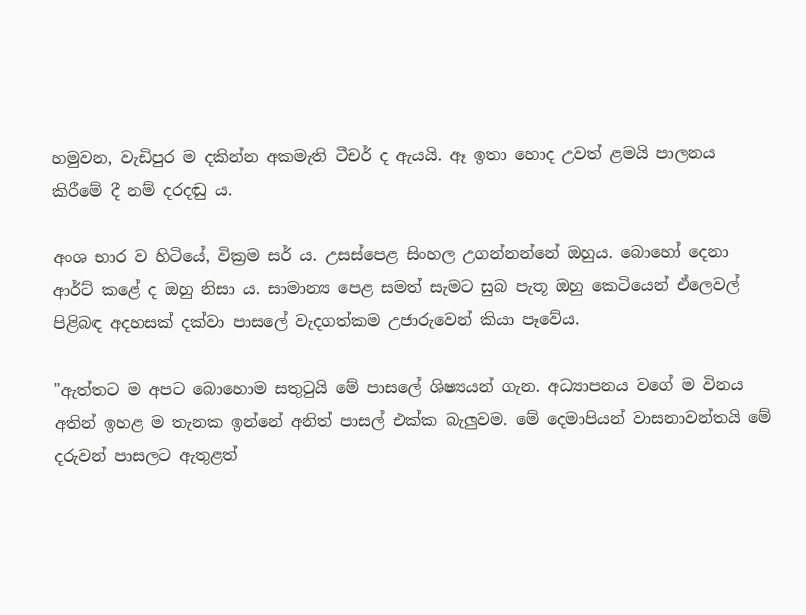හමුවන, වැඩිපුර ම දකින්න අකමැති ටීචර් ද ඇයයි. ඈ ඉතා හොද උවත් ළමයි පාලනය කිරීමේ දී නම් දරදඬු ය.

අංශ භාර ව හිටියේ, වික්‍රම සර් ය. උසස්පෙළ සිංහල උගන්නන්නේ ඔහුය. බොහෝ දෙනා ආර්ට් කළේ ද ඔහු නිසා ය. සාමාන්‍ය පෙළ සමත් සැමට සුබ පැතූ ඔහු කෙටියෙන් ඒලෙවල් පිළිබඳ අදහසක් දක්වා පාසලේ වැදගත්කම උජාරුවෙන් කියා පෑවේය.

"ඇත්තට ම අපට බොහොම සතුටුයි මේ පාසලේ ශිෂ්‍යයන් ගැන. අධ්‍යාපනය වගේ ම විනය අතින් ඉහළ ම තැනක ඉන්නේ අනිත් පාසල් එක්ක බැලුවම. මේ දෙමාපියන් වාසනාවන්තයි මේ දරුවන් පාසලට ඇතුළත්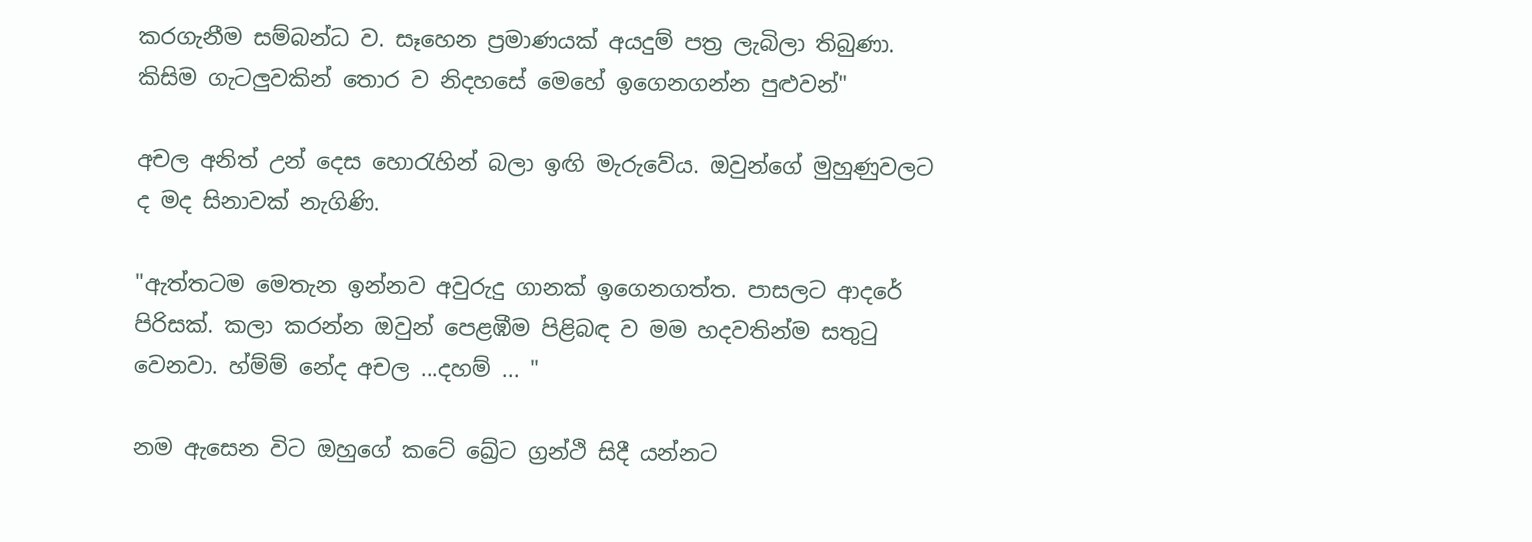කරගැනීම සම්බන්ධ ව. සෑහෙන ප්‍රමාණයක් අයදුම් පත්‍ර ලැබිලා තිබුණා. කිසිම ගැටලුවකින් තොර ව නිදහසේ මෙහේ ඉගෙනගන්න පුළුවන්"

අචල අනිත් උන් දෙස හොරැහින් බලා ඉඟි මැරුවේය. ඔවුන්ගේ මුහුණුවලට ද මද සිනාවක් නැගිණි.

"ඇත්තටම මෙතැන ඉන්නව අවුරුදු ගානක් ඉගෙනගත්ත. පාසලට ආදරේ පිරිසක්. කලා කරන්න ඔවුන් පෙළඹීම පිළිබඳ ව මම හදවතින්ම සතුටු වෙනවා. හ්ම්ම් නේද අචල ...දහම් ... "

නම ඇසෙන විට ඔහුගේ කටේ ඛ්‍රේට ග්‍රන්ථි සිදී යන්නට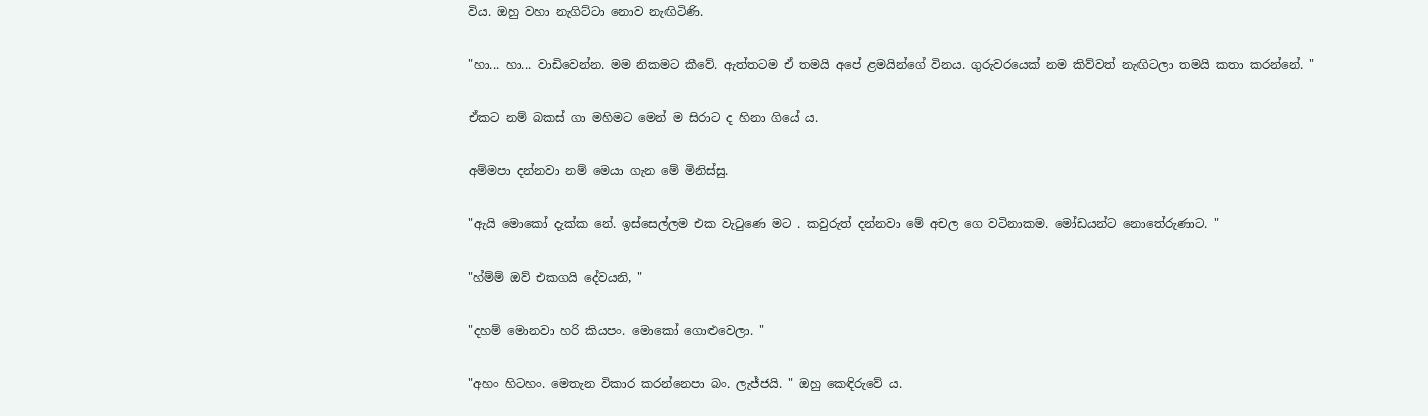විය. ඔහු වහා නැගිට්ටා නොව නැඟිටිණි.

"හා... හා... වාඩිවෙන්න. මම නිකමට කීවේ. ඇත්තටම ඒ තමයි අපේ ළමයින්ගේ විනය. ගුරුවරයෙක් නම කිව්වත් නැඟිටලා තමයි කතා කරන්නේ. "

ඒකට නම් බකස් ගා මහිමට මෙන් ම සිරාට ද හිනා ගියේ ය.

අම්මපා දන්නවා නම් මෙයා ගැන මේ මිනිස්සු.

"ඇයි මොකෝ දැක්ක නේ. ඉස්සෙල්ලම එක වැටුණෙ මට . කවුරුත් දන්නවා මේ අචල ගෙ වටිනාකම. මෝඩයන්ට නොතේරුණාට. "

"හ්ම්ම් ඔව් එකගයි දේවයනි, "

"දහම් මොනවා හරි කියපං. මොකෝ ගොළුවෙලා. "

"අහං හිටහං. මෙතැන විකාර කරන්නෙපා බං. ලැජ්ජයි. " ඔහු කෙඳිරුවේ ය.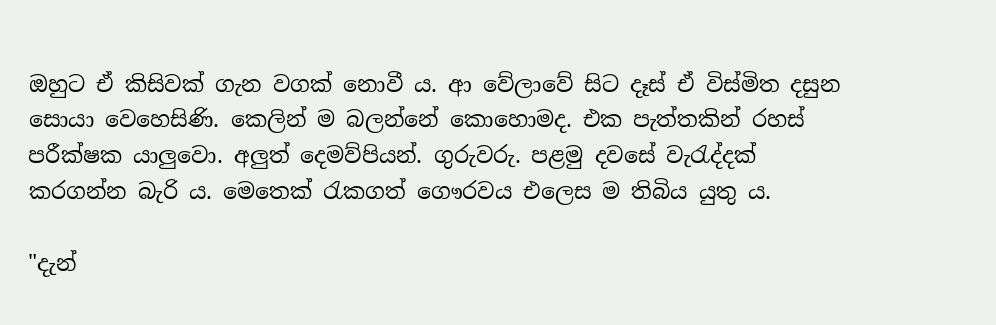ඔහුට ඒ කිසිවක් ගැන වගක් නොවී ය. ආ වේලාවේ සිට දෑස් ඒ විස්මිත දසුන සොයා වෙහෙසිණි. කෙලින් ම බලන්නේ කොහොමද. එක පැත්තකින් රහස් පරීක්ෂක යාලුවො. අලුත් දෙමව්පියන්. ගුරුවරු. පළමු දවසේ වැරැද්දක් කරගන්න බැරි ය. මෙතෙක් රැකගත් ගෞරවය එලෙස ම තිබිය යුතු ය.

"දැන්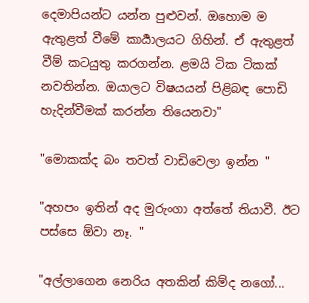දෙමාපියන්ට යන්න පුළුවන්. ඔහොම ම ඇතුළත් වීමේ කාර්‍යාලයට ගිහින්. ඒ ඇතුළත් වීම් කටයුතු කරගන්න. ළමයි ටික ටිකක් නවතින්න. ඔයාලට විෂයයන් පිළිබඳ පොඩි හැදින්වීමක් කරන්න තියෙනවා"

"මොකක්ද බං තවත් වාඩිවෙලා ඉන්න "

"අහපං ඉතින් අද මුරුංගා අත්තේ තියාවී. ඊට පස්සෙ ඕවා නෑ. "

"අල්ලාගෙන නෙරිය අතකින් කිම්ද නගෝ...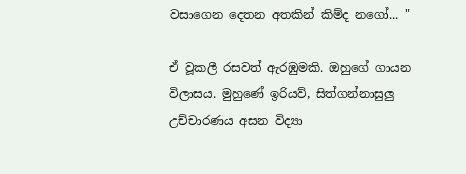වසාගෙන දෙතන අතකින් කිම්ද නගෝ... "

ඒ වූකලී රසවත් ඇරඹුමකි. ඔහුගේ ගායන විලාසය. මුහුණේ ඉරියව්, සිත්ගන්නාසුලු උච්චාරණය අසන විද්‍යා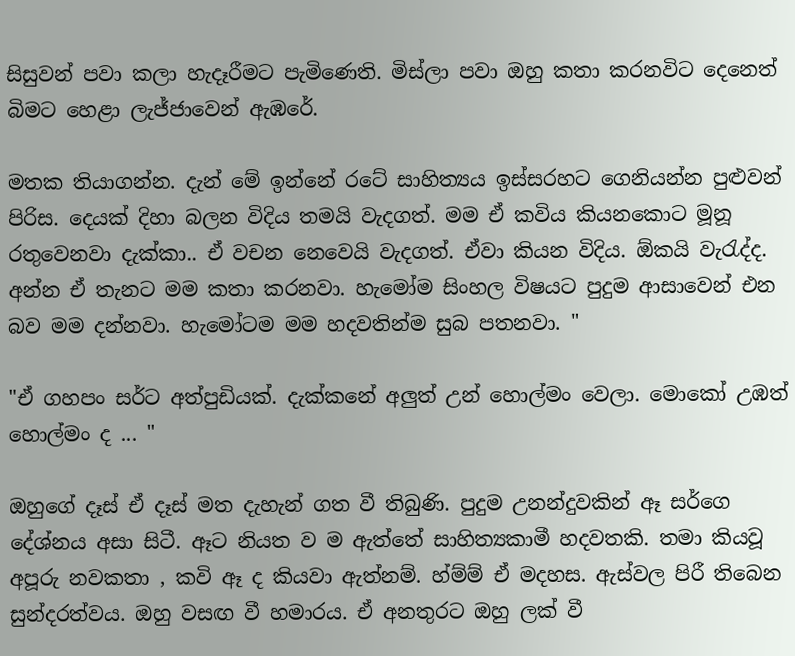සිසුවන් පවා කලා හැදෑරීමට පැමිණෙති. මිස්ලා පවා ඔහු කතා කරනවිට දෙනෙත් බිමට හෙළා ලැජ්ජාවෙන් ඇඹරේ.

මතක තියාගන්න. දැන් මේ ඉන්නේ රටේ සාහිත්‍යය ඉස්සරහට ගෙනියන්න පුළුවන් පිරිස. දෙයක් දිහා බලන විදිය තමයි වැදගත්. මම ඒ කවිය කියනකොට මූනූ රතුවෙනවා දැක්කා.. ඒ වචන නෙවෙයි වැදගත්. ඒවා කියන විදිය. ඕකයි වැරැද්ද. අන්න ඒ තැනට මම කතා කරනවා. හැමෝම සිංහල විෂයට පුදුම ආසාවෙන් එන බව මම දන්නවා. හැමෝටම මම හදවතින්ම සුබ පතනවා. "

"ඒ ගහපං සර්ට අත්පුඩියක්. දැක්කනේ අලුත් උන් හොල්මං වෙලා. මොකෝ උඹත් හොල්මං ද ... "

ඔහුගේ දෑස් ඒ දෑස් මත දැහැන් ගත වී තිබුණි. පුදුම උනන්දුවකින් ඈ සර්ගෙ දේශ්නය අසා සිටී. ඈට නියත ව ම ඇත්තේ සාහිත්‍යකාමී හදවතකි. තමා කියවූ අපූරු නවකතා , කවි ඈ ද කියවා ඇත්නම්. හ්ම්ම් ඒ මදහස. ඇස්වල පිරී තිබෙන සුන්දරත්වය. ඔහු වසඟ වී හමාරය. ඒ අනතුරට ඔහු ලක් වී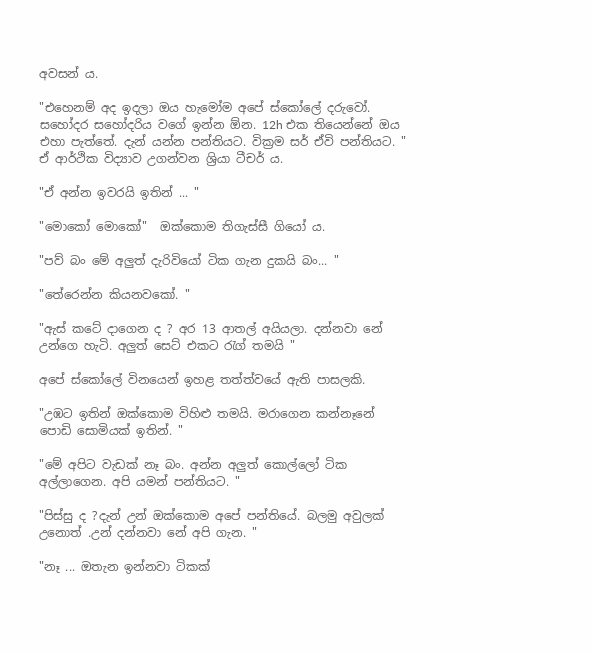අවසන් ය.

"එහෙනම් අද ඉදලා ඔය හැමෝම අපේ ස්කෝලේ දරුවෝ. සහෝදර සහෝදරිය වගේ ඉන්න ඕන. 12h එක තියෙන්නේ ඔය එහා පැත්තේ. දැන් යන්න පන්තියට. වික්‍රම සර් ඒවි පන්තියට. " ඒ ආර්ථික විද්‍යාව උගන්වන ශ්‍රියා ටීචර් ය.

"ඒ අන්න ඉවරයි ඉතින් ... "

"මොකෝ මොකෝ"  ඔක්කොම තිගැස්සී ගියෝ ය.

"පව් බං මේ අලුත් දැරිවියෝ ටික ගැන දුකයි බං... "

"තේරෙන්න කියනවකෝ. "

"ඇස් කටේ දාගෙන ද ? අර 13 ආතල් අයියලා. දන්නවා නේ උන්ගෙ හැටි. අලුත් සෙට් එකට රැග් තමයි "

අපේ ස්කෝලේ විනයෙන් ඉහළ තත්ත්වයේ ඇති පාසලකි.

"උඹට ඉතින් ඔක්කොම විහිළු තමයි. මරාගෙන කන්නෑනේ පොඩි සොමියක් ඉතින්. "

"මේ අපිට වැඩක් නෑ බං. අන්න අලුත් කොල්ලෝ ටික අල්ලාගෙන. අපි යමන් පන්තියට. "

"පිස්සු ද ?දැන් උන් ඔක්කොම අපේ පන්තියේ. බලමු අවුලක් උනොත් .උන් දන්නවා නේ අපි ගැන. "

"නෑ ... ඔතැන ඉන්නවා ටිකක්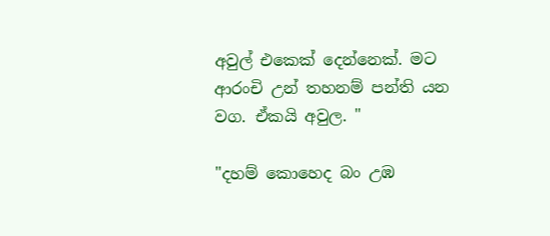අවුල් එකෙක් දෙන්නෙක්. මට ආරංචි උන් තහනම් පන්ති යන වග. ඒකයි අවුල. "

"දහම් කොහෙද බං උඹ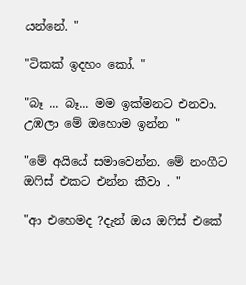යන්නේ. "

"ටිකක් ඉදහං කෝ. "

"බෑ ... බෑ... මම ඉක්මනට එනවා. උඹලා මේ ඔහොම ඉන්න "

"මේ අයියේ සමාවෙන්න. මේ නංගීට ඔෆිස් එකට එන්න කීවා . "

"ආ එහෙමද ?දැන් ඔය ඔෆිස් එකේ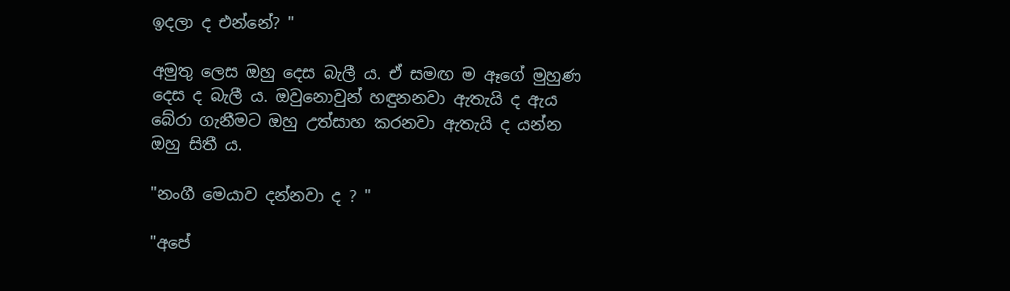ඉදලා ද එන්නේ? "

අමුතු ලෙස ඔහු දෙස බැලී ය. ඒ සමඟ ම ඈගේ මුහුණ දෙස ද බැලී ය. ඔවුනොවුන් හඳුනනවා ඇතැයි ද ඇය බේරා ගැනීමට ඔහු උත්සාහ කරනවා ඇතැයි ද යන්න ඔහු සිතී ය.

"නංගී මෙයාව දන්නවා ද ? "

"අපේ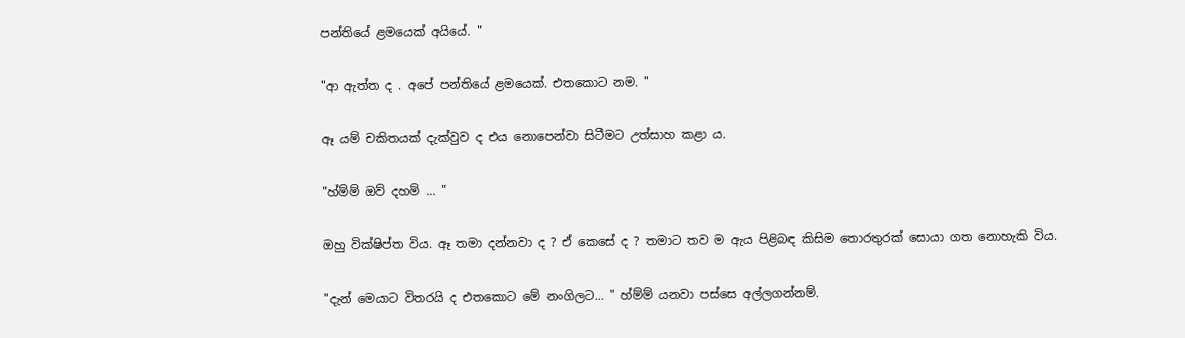පන්තියේ ළමයෙක් අයියේ. "

"ආ ඇත්ත ද . අපේ පන්තියේ ළමයෙක්. එතකොට නම. "

ඈ යම් චකිතයක් දැක්වුව ද එය නොපෙන්වා සිටීමට උත්සාහ කළා ය.

"හ්ම්ම් ඔව් දහම් ... "

ඔහු වික්ෂිප්ත විය. ඈ තමා දන්නවා ද ? ඒ කෙසේ ද ? තමාට තව ම ඇය පිළිබඳ කිසිම තොරතුරක් සොයා ගත නොහැකි විය.

"දැන් මෙයාට විතරයි ද එතකොට මේ නංගිලට... " හ්ම්ම් යනවා පස්සෙ අල්ලගන්නම්.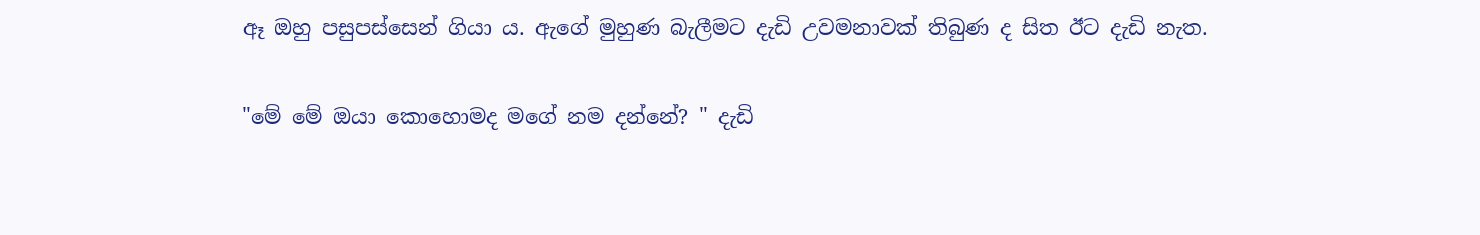ඈ ඔහු පසුපස්සෙන් ගියා ය. ඇගේ මුහුණ බැලීමට දැඩි උවමනාවක් තිබුණ ද සිත ඊට දැඩි නැත.

"මේ මේ ඔයා කොහොමද මගේ නම දන්නේ? " දැඩි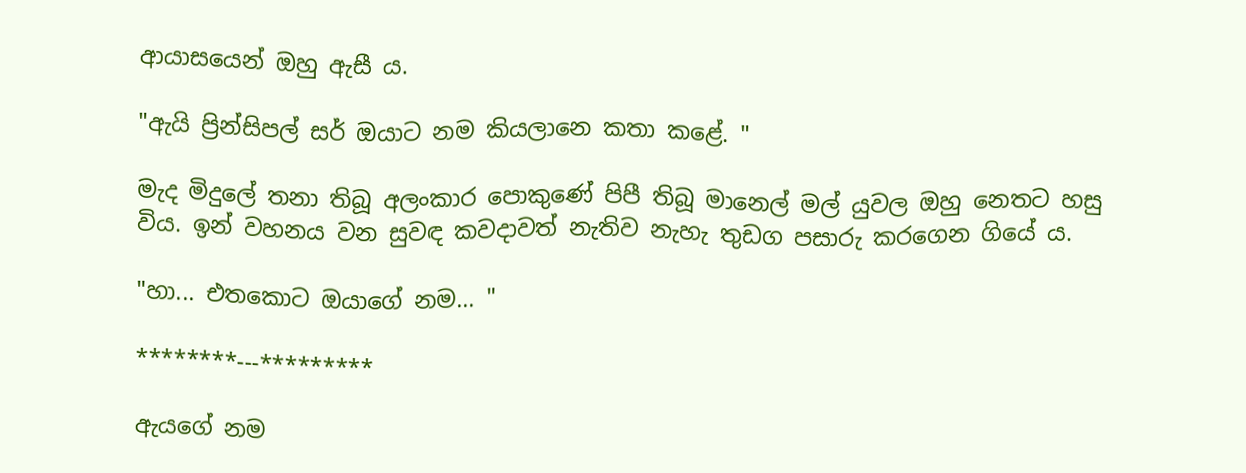ආයාසයෙන් ඔහු ඇසී ය.

"ඇයි ප්‍රින්සිපල් සර් ඔයාට නම කියලානෙ කතා කළේ. "

මැද මිදුලේ තනා තිබූ අලංකාර පොකුණේ පිපී තිබූ මානෙල් මල් යුවල ඔහු නෙතට හසු විය. ඉන් වහනය වන සුවඳ කවදාවත් නැතිව නැහැ තුඩග පසාරු කරගෙන ගියේ ය.

"හා... එතකොට ඔයාගේ නම... "

********---*********

ඇයගේ නම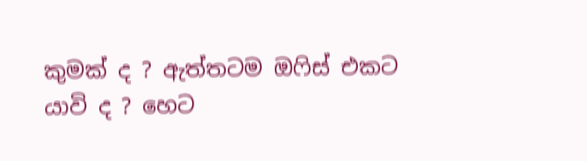කුමක් ද ? ඇත්තටම ඔෆිස් එකට යාවි ද ? හෙට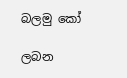බලමු කෝ

ලබන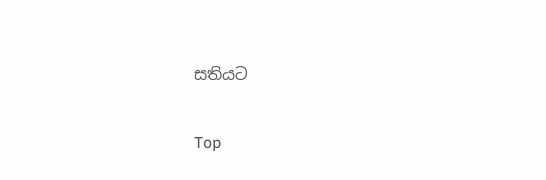සතියට

Top